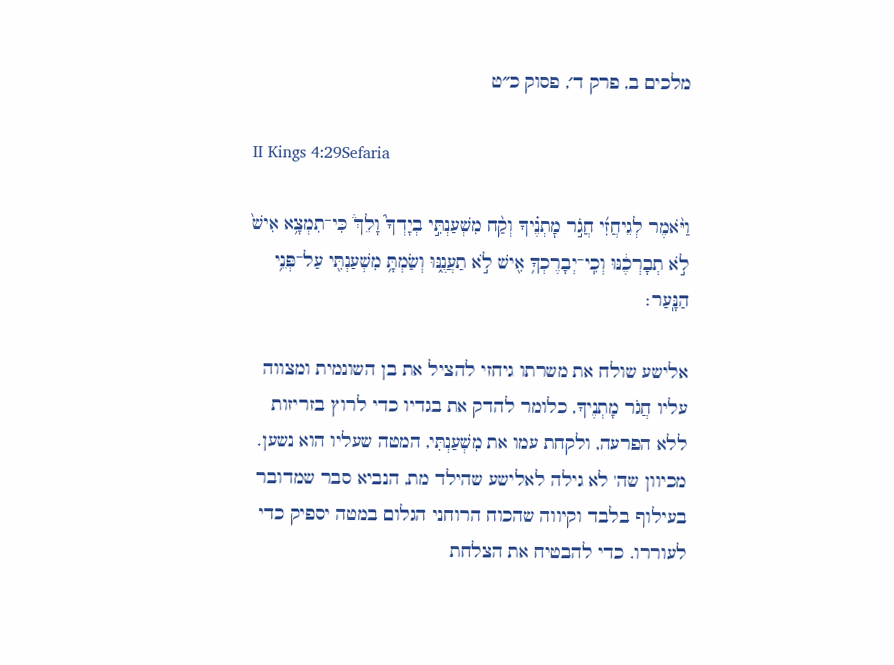מלכים ב, פרק ד׳, פסוק כ״ט

II Kings 4:29Sefaria

וַיֹּ֨אמֶר לְגֵיחֲזִ֜י חֲגֹ֣ר מׇתְנֶ֗יךָ וְקַ֨ח מִשְׁעַנְתִּ֣י בְיָדְךָ֮ וָלֵךְ֒ כִּי־תִמְצָ֥א אִישׁ֙ לֹ֣א תְבָרְכֶ֔נּוּ וְכִֽי־יְבָרֶכְךָ֥ אִ֖ישׁ לֹ֣א תַעֲנֶ֑נּוּ וְשַׂמְתָּ֥ מִשְׁעַנְתִּ֖י עַל־פְּנֵ֥י הַנָּֽעַר׃

אלישע שולח את משרתו גיחזי להציל את בן השונמית ומצווה עליו חֲגֹר מָתְנֶיךָ, כלומר להדק את בגדיו כדי לרוץ בזריזות ללא הפרעה, ולקחת עמו את מִשְׁעַנְתִּי, המטה שעליו הוא נשען. מכיוון שה' לא גילה לאלישע שהילד מת, הנביא סבר שמדובר בעילוף בלבד וקיווה שהכוח הרוחני הגלום במטה יספיק כדי לעוררו. כדי להבטיח את הצלחת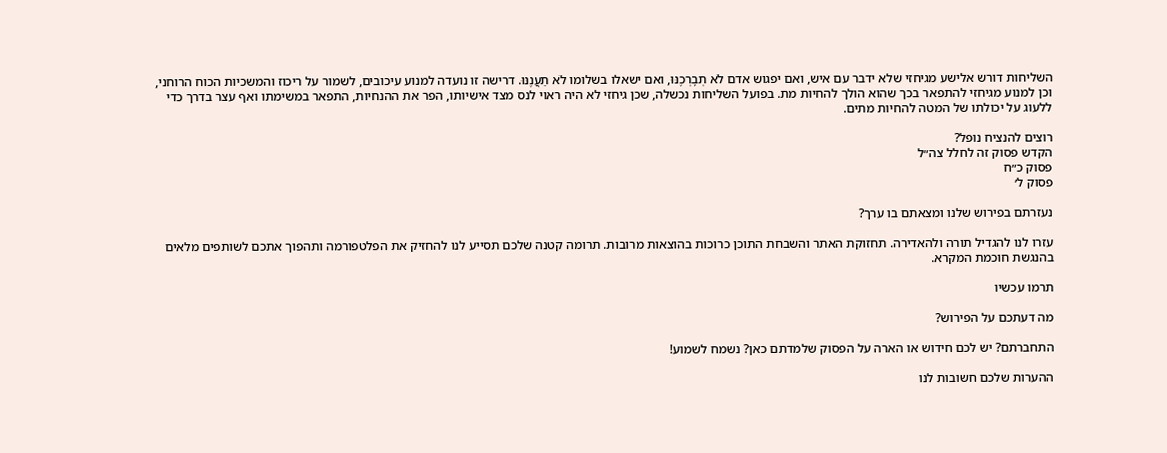השליחות דורש אלישע מגיחזי שלא ידבר עם איש, ואם יפגוש אדם לֹא תְבָרְכֶנּוּ, ואם ישאלו בשלומו לֹא תַעֲנֶנּוּ. דרישה זו נועדה למנוע עיכובים, לשמור על ריכוז והמשכיות הכוח הרוחני, וכן למנוע מגיחזי להתפאר בכך שהוא הולך להחיות מת. בפועל השליחות נכשלה, שכן גיחזי לא היה ראוי לנס מצד אישיותו, הפר את ההנחיות, התפאר במשימתו ואף עצר בדרך כדי ללעוג על יכולתו של המטה להחיות מתים.

רוצים להנציח נופל?
הקדש פסוק זה לחלל צה״ל
פסוק כ״ח
פסוק ל׳

נעזרתם בפירוש שלנו ומצאתם בו ערך?

עזרו לנו להגדיל תורה ולהאדירה. תחזוקת האתר והשבחת התוכן כרוכות בהוצאות מרובות. תרומה קטנה שלכם תסייע לנו להחזיק את הפלטפורמה ותהפוך אתכם לשותפים מלאים בהנגשת חוכמת המקרא.

תרמו עכשיו

מה דעתכם על הפירוש?

התחברתם? יש לכם חידוש או הארה על הפסוק שלמדתם כאן? נשמח לשמוע!

ההערות שלכם חשובות לנו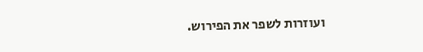ועוזרות לשפר את הפירוש.